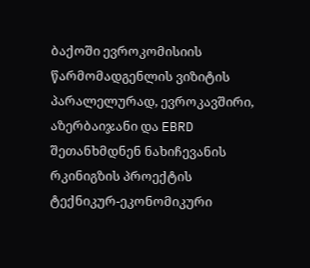ბაქოში ევროკომისიის წარმომადგენლის ვიზიტის პარალელურად, ევროკავშირი, აზერბაიჯანი და EBRD შეთანხმდნენ ნახიჩევანის რკინიგზის პროექტის ტექნიკურ-ეკონომიკური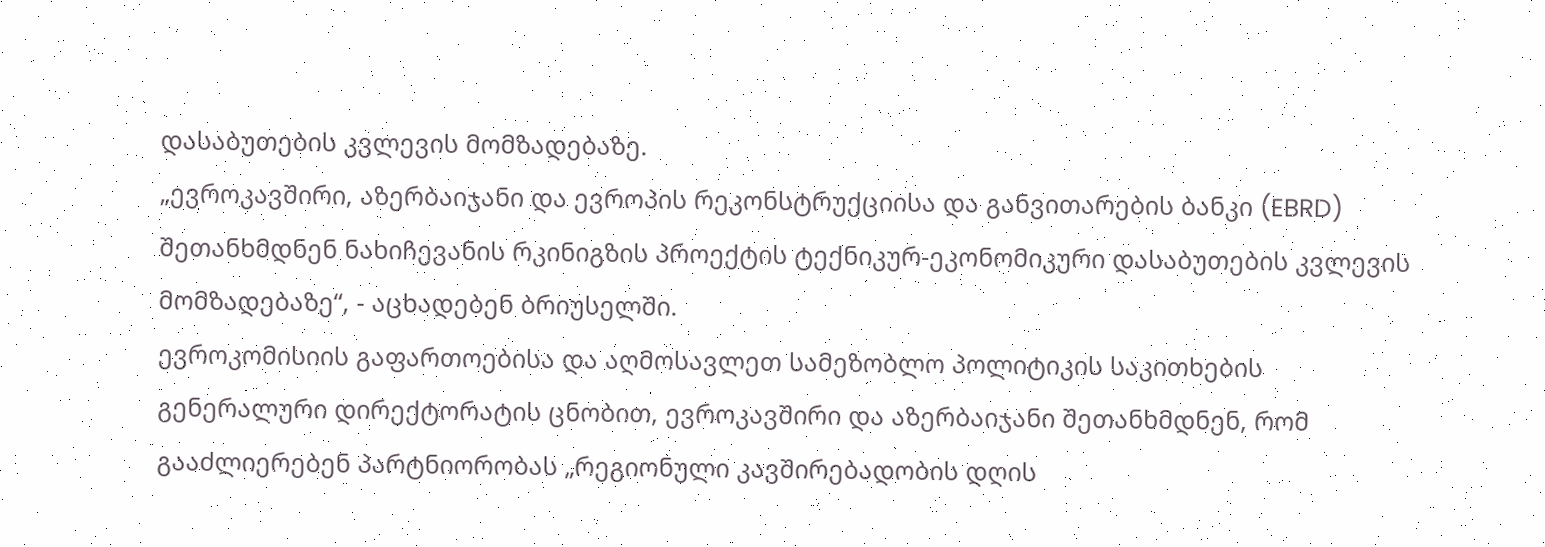დასაბუთების კვლევის მომზადებაზე.
„ევროკავშირი, აზერბაიჯანი და ევროპის რეკონსტრუქციისა და განვითარების ბანკი (EBRD) შეთანხმდნენ ნახიჩევანის რკინიგზის პროექტის ტექნიკურ-ეკონომიკური დასაბუთების კვლევის მომზადებაზე“, - აცხადებენ ბრიუსელში.
ევროკომისიის გაფართოებისა და აღმოსავლეთ სამეზობლო პოლიტიკის საკითხების გენერალური დირექტორატის ცნობით, ევროკავშირი და აზერბაიჯანი შეთანხმდნენ, რომ გააძლიერებენ პარტნიორობას „რეგიონული კავშირებადობის დღის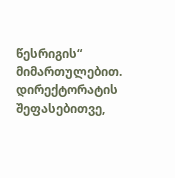წესრიგის“ მიმართულებით.
დირექტორატის შეფასებითვე,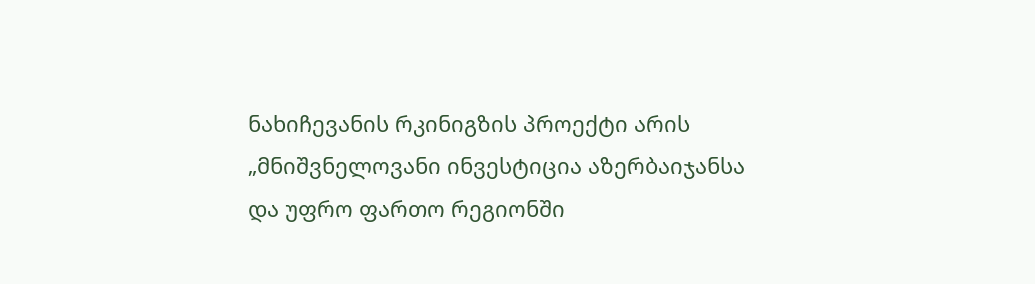ნახიჩევანის რკინიგზის პროექტი არის „მნიშვნელოვანი ინვესტიცია აზერბაიჯანსა და უფრო ფართო რეგიონში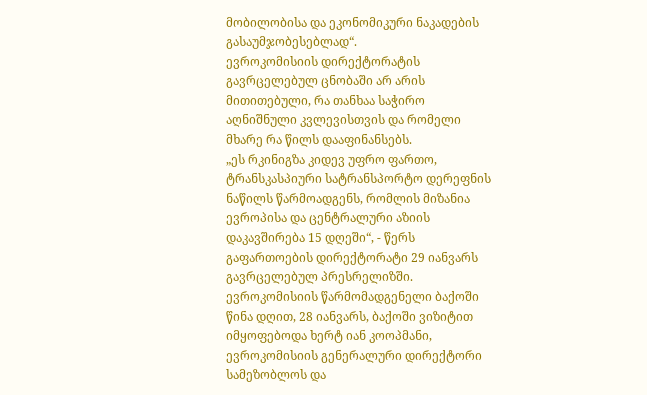მობილობისა და ეკონომიკური ნაკადების გასაუმჯობესებლად“.
ევროკომისიის დირექტორატის გავრცელებულ ცნობაში არ არის მითითებული, რა თანხაა საჭირო აღნიშნული კვლევისთვის და რომელი მხარე რა წილს დააფინანსებს.
„ეს რკინიგზა კიდევ უფრო ფართო, ტრანსკასპიური სატრანსპორტო დერეფნის ნაწილს წარმოადგენს, რომლის მიზანია ევროპისა და ცენტრალური აზიის დაკავშირება 15 დღეში“, - წერს გაფართოების დირექტორატი 29 იანვარს გავრცელებულ პრესრელიზში.
ევროკომისიის წარმომადგენელი ბაქოში
წინა დღით, 28 იანვარს, ბაქოში ვიზიტით იმყოფებოდა ხერტ იან კოოპმანი, ევროკომისიის გენერალური დირექტორი სამეზობლოს და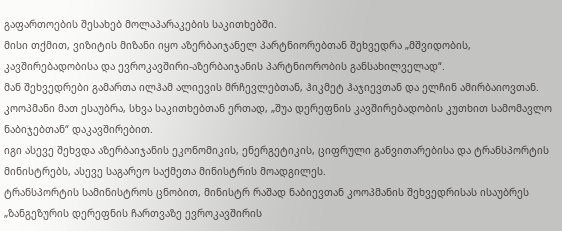გაფართოების შესახებ მოლაპარაკების საკითხებში.
მისი თქმით, ვიზიტის მიზანი იყო აზერბაიჯანელ პარტნიორებთან შეხვედრა „მშვიდობის, კავშირებადობისა და ევროკავშირი-აზერბაიჯანის პარტნიორობის განსახილველად“.
მან შეხვედრები გამართა ილჰამ ალიევის მრჩევლებთან, ჰიკმეტ ჰაჯიევთან და ელჩინ ამირბაიოვთან. კოოპმანი მათ ესაუბრა, სხვა საკითხებთან ერთად, „შუა დერეფნის კავშირებადობის კუთხით სამომავლო ნაბიჯებთან“ დაკავშირებით.
იგი ასევე შეხვდა აზერბაიჯანის ეკონომიკის, ენერგეტიკის, ციფრული განვითარებისა და ტრანსპორტის მინისტრებს, ასევე საგარეო საქმეთა მინისტრის მოადგილეს.
ტრანსპორტის სამინისტროს ცნობით, მინისტრ რაშად ნაბიევთან კოოპმანის შეხვედრისას ისაუბრეს „ზანგეზურის დერეფნის ჩართვაზე ევროკავშირის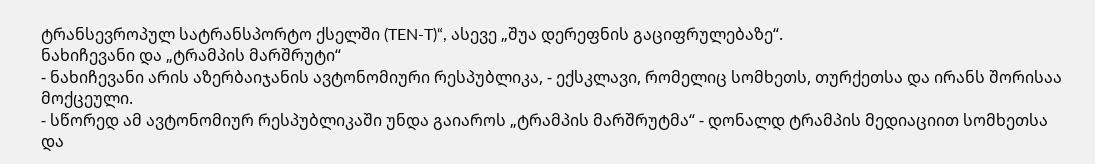ტრანსევროპულ სატრანსპორტო ქსელში (TEN-T)“, ასევე „შუა დერეფნის გაციფრულებაზე“.
ნახიჩევანი და „ტრამპის მარშრუტი“
- ნახიჩევანი არის აზერბაიჯანის ავტონომიური რესპუბლიკა, - ექსკლავი, რომელიც სომხეთს, თურქეთსა და ირანს შორისაა მოქცეული.
- სწორედ ამ ავტონომიურ რესპუბლიკაში უნდა გაიაროს „ტრამპის მარშრუტმა“ - დონალდ ტრამპის მედიაციით სომხეთსა და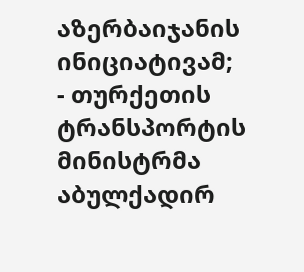აზერბაიჯანის ინიციატივამ;
- თურქეთის ტრანსპორტის მინისტრმა აბულქადირ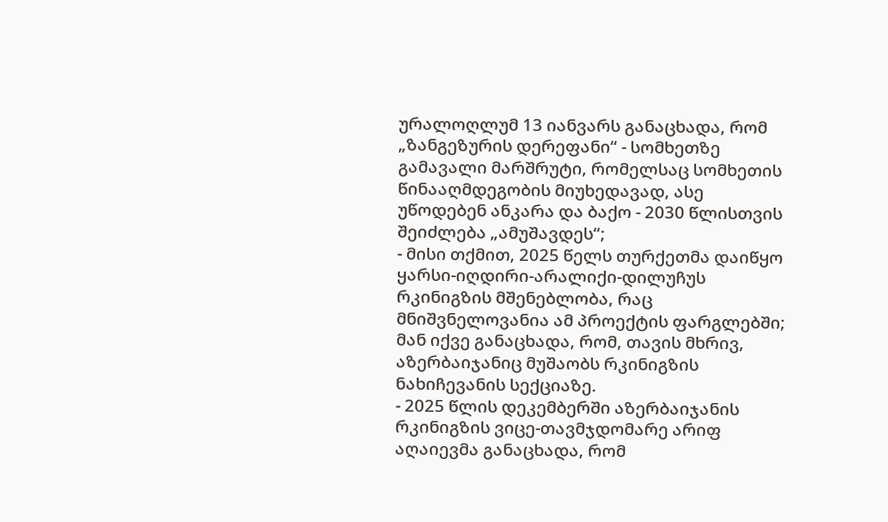ურალოღლუმ 13 იანვარს განაცხადა, რომ „ზანგეზურის დერეფანი“ - სომხეთზე გამავალი მარშრუტი, რომელსაც სომხეთის წინააღმდეგობის მიუხედავად, ასე უწოდებენ ანკარა და ბაქო - 2030 წლისთვის შეიძლება „ამუშავდეს“;
- მისი თქმით, 2025 წელს თურქეთმა დაიწყო ყარსი-იღდირი-არალიქი-დილუჩუს რკინიგზის მშენებლობა, რაც მნიშვნელოვანია ამ პროექტის ფარგლებში; მან იქვე განაცხადა, რომ, თავის მხრივ, აზერბაიჯანიც მუშაობს რკინიგზის ნახიჩევანის სექციაზე.
- 2025 წლის დეკემბერში აზერბაიჯანის რკინიგზის ვიცე-თავმჯდომარე არიფ აღაიევმა განაცხადა, რომ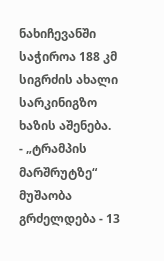ნახიჩევანში საჭიროა 188 კმ სიგრძის ახალი სარკინიგზო ხაზის აშენება.
- „ტრამპის მარშრუტზე“ მუშაობა გრძელდება - 13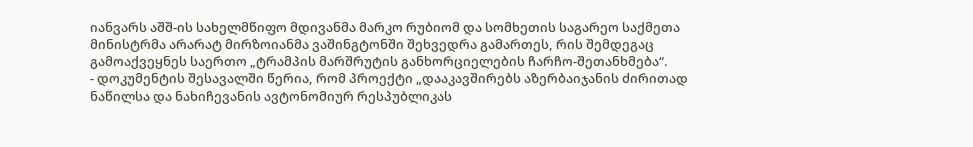იანვარს აშშ-ის სახელმწიფო მდივანმა მარკო რუბიომ და სომხეთის საგარეო საქმეთა მინისტრმა არარატ მირზოიანმა ვაშინგტონში შეხვედრა გამართეს, რის შემდეგაც გამოაქვეყნეს საერთო „ტრამპის მარშრუტის განხორციელების ჩარჩო-შეთანხმება“.
- დოკუმენტის შესავალში წერია, რომ პროექტი „დააკავშირებს აზერბაიჯანის ძირითად ნაწილსა და ნახიჩევანის ავტონომიურ რესპუბლიკას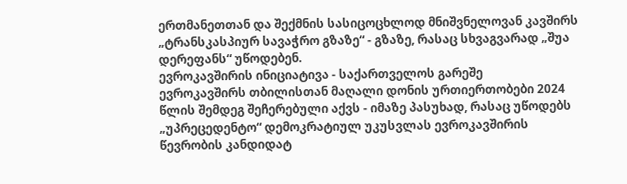ერთმანეთთან და შექმნის სასიცოცხლოდ მნიშვნელოვან კავშირს „ტრანსკასპიურ სავაჭრო გზაზე“ - გზაზე, რასაც სხვაგვარად „შუა დერეფანს“ უწოდებენ.
ევროკავშირის ინიციატივა - საქართველოს გარეშე
ევროკავშირს თბილისთან მაღალი დონის ურთიერთობები 2024 წლის შემდეგ შეჩერებული აქვს - იმაზე პასუხად, რასაც უწოდებს „უპრეცედენტო“ დემოკრატიულ უკუსვლას ევროკავშირის წევრობის კანდიდატ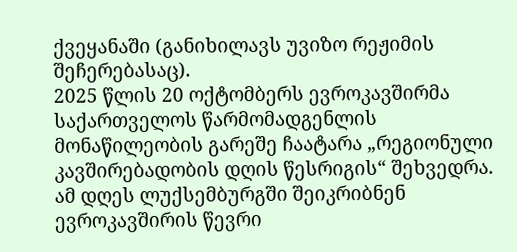ქვეყანაში (განიხილავს უვიზო რეჟიმის შეჩერებასაც).
2025 წლის 20 ოქტომბერს ევროკავშირმა საქართველოს წარმომადგენლის მონაწილეობის გარეშე ჩაატარა „რეგიონული კავშირებადობის დღის წესრიგის“ შეხვედრა.
ამ დღეს ლუქსემბურგში შეიკრიბნენ ევროკავშირის წევრი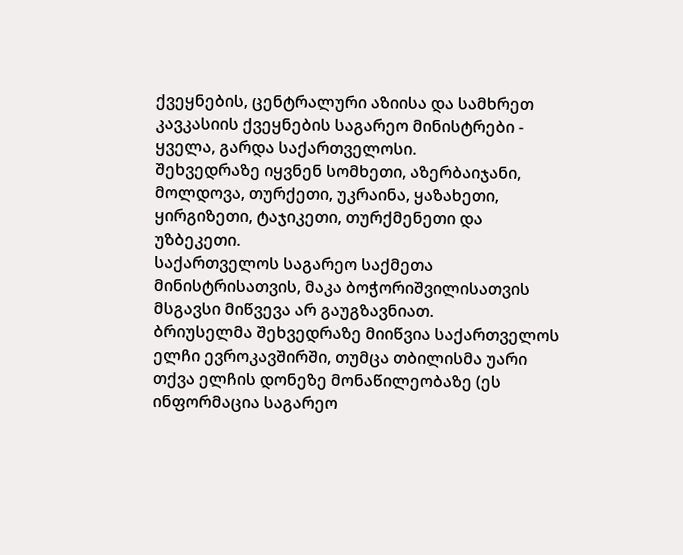ქვეყნების, ცენტრალური აზიისა და სამხრეთ კავკასიის ქვეყნების საგარეო მინისტრები - ყველა, გარდა საქართველოსი.
შეხვედრაზე იყვნენ სომხეთი, აზერბაიჯანი, მოლდოვა, თურქეთი, უკრაინა, ყაზახეთი, ყირგიზეთი, ტაჯიკეთი, თურქმენეთი და უზბეკეთი.
საქართველოს საგარეო საქმეთა მინისტრისათვის, მაკა ბოჭორიშვილისათვის მსგავსი მიწვევა არ გაუგზავნიათ.
ბრიუსელმა შეხვედრაზე მიიწვია საქართველოს ელჩი ევროკავშირში, თუმცა თბილისმა უარი თქვა ელჩის დონეზე მონაწილეობაზე (ეს ინფორმაცია საგარეო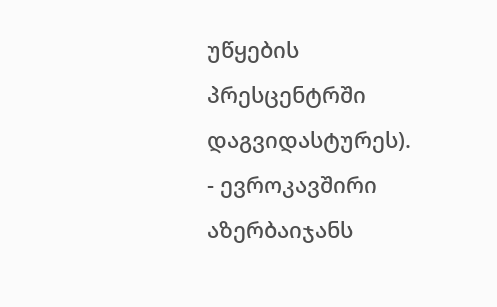უწყების პრესცენტრში დაგვიდასტურეს).
- ევროკავშირი აზერბაიჯანს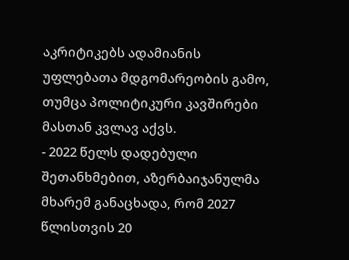აკრიტიკებს ადამიანის უფლებათა მდგომარეობის გამო, თუმცა პოლიტიკური კავშირები მასთან კვლავ აქვს.
- 2022 წელს დადებული შეთანხმებით, აზერბაიჯანულმა მხარემ განაცხადა, რომ 2027 წლისთვის 20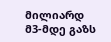მილიარდ მ3-მდე გაზს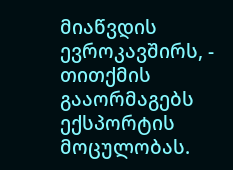მიაწვდის ევროკავშირს, - თითქმის გააორმაგებს ექსპორტის მოცულობას.